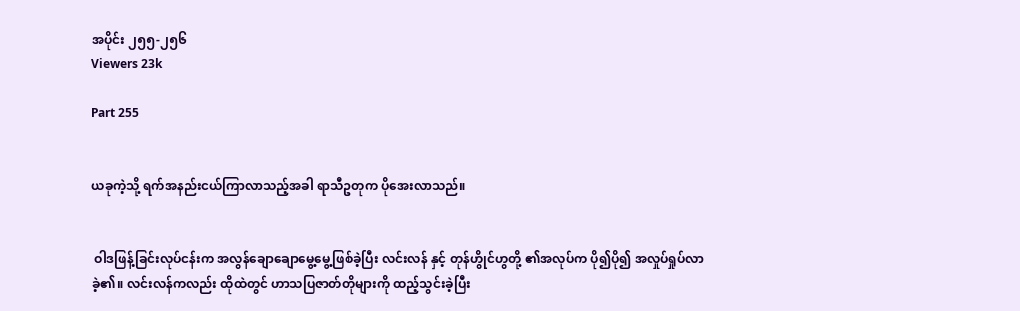အပိုင်း ၂၅၅-၂၅၆
Viewers 23k

Part 255


ယခုကဲ့သို့ ရက်အနည်းငယ်ကြာလာသည့်အခါ ရာသီဥတုက ပိုအေးလာသည်။


 ဝါဒဖြန့်ခြင်းလုပ်ငန်းက အလွန်ချောချောမွေ့မွေ့ဖြစ်ခဲ့ပြီး လင်းလန် နှင့် တုန်ဟွိုင်ဟွတို့ ၏အလုပ်က ပို၍ပို၍ အလှုပ်ရှုပ်လာခဲ့၏။ လင်းလန်ကလည်း ထိုထဲတွင် ဟာသပြဇာတ်တိုများကို ထည့်သွင်းခဲ့ပြီး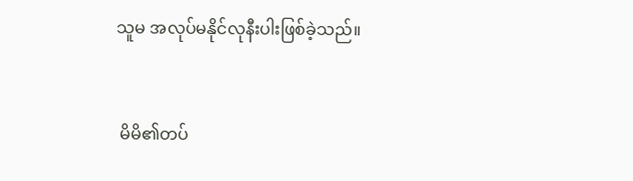သူမ အလုပ်မနိုင်လုနီးပါးဖြစ်ခဲ့သည်။


 မိမိ၏တပ်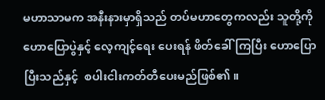မဟာသာမက အနီးနားမှာရှိသည် တပ်မဟာတွေကလည်း သူတို့ကို ဟောပြောပွဲနှင့် လေ့ကျင့်ရေး ပေးရန် ဖိတ်ခေါ်ကြပြီး ဟောပြောပြီးသည်နှင့်  စပါးငါးကတ်တီပေးမည်ဖြစ်၏။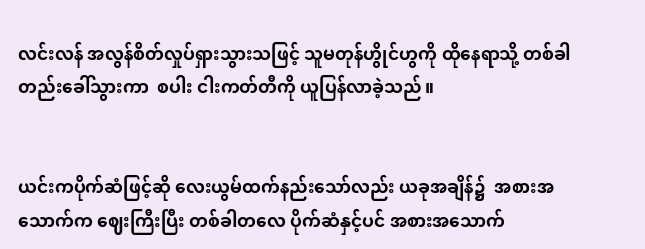လင်းလန် အလွန်စိတ်လှုပ်ရှားသွားသဖြင့် သူမတုန်ဟွိုင်ဟွကို ထိုနေရာသို့ တစ်ခါတည်းခေါ်သွားကာ  စပါး ငါးကတ်တီကို ယူပြန်လာခဲ့သည်။


ယင်းကပိုက်ဆံဖြင့်ဆို လေးယွမ်ထက်နည်းသော်လည်း ယခုအချိန်၌  အစားအသောက်က ဈေးကြီးပြီး တစ်ခါတလေ ပိုက်ဆံနှင့်ပင် အစားအသောက်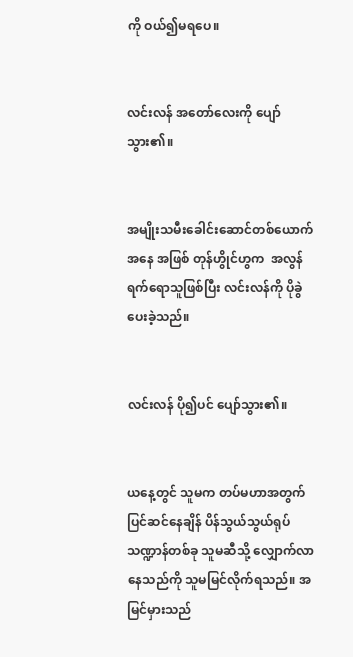ကို ဝယ်၍မရပေ။


လင်းလန် အတော်လေးကို ပျော်သွား၏။


အမျိုးသမီးခေါင်းဆောင်တစ်ယောက်အနေ အဖြစ် တုန်ဟွိုင်ဟွက  အလွန်ရက်ရောသူဖြစ်ပြီး လင်းလန်ကို ပိုခွဲပေးခဲ့သည်။


လင်းလန် ပို၍ပင် ပျော်သွား၏။


ယနေ့တွင် သူမက တပ်မဟာအတွက် ပြင်ဆင်နေချိန် ပိန်သွယ်သွယ်ရုပ်သဏ္ဍာန်တစ်ခု သူမဆီသို့ လျှောက်လာနေသည်ကို သူမမြင်လိုက်ရသည်။ အမြင်မှားသည်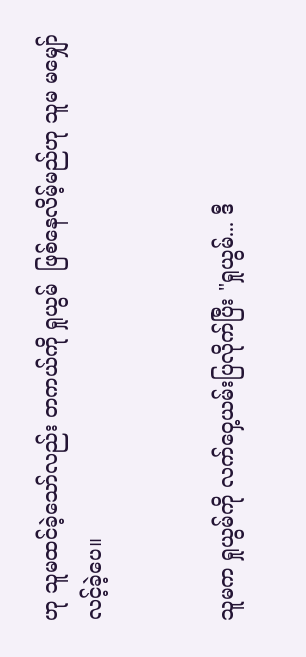ဟု သူမထင်ခဲ့သော်လည်း တကယ်ကို ရှုယွမ်  ဖြစ်နေလိမ့်မည်ဟု သူမ မမျှော်လင့်ခဲ့ပေ။


သူမက ရှုယွမ်ကို လက်ဝှေ့ယမ်းပြလိုက်ပြီး "ရှုယွမ်... ဒီ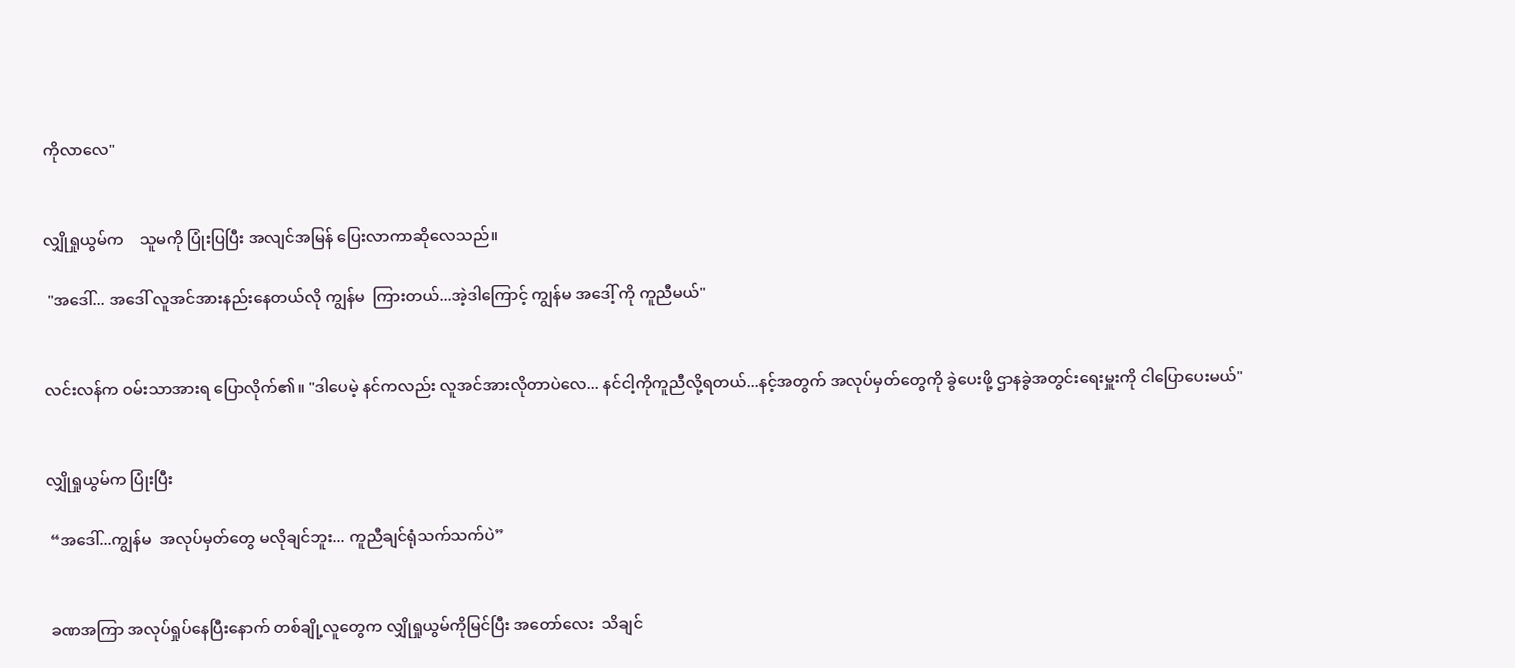ကိုလာလေ"


လျှိုရှုယွမ်က    သူမကို ပြုံးပြပြီး အလျင်အမြန် ပြေးလာကာဆိုလေသည်။

 "အဒေါ်... အဒေါ် လူအင်အားနည်းနေတယ်လို ကျွန်မ  ကြားတယ်...အဲ့ဒါကြောင့် ကျွန်မ အဒေါ့် ကို ကူညီမယ်"


လင်းလန်က ဝမ်းသာအားရ ပြောလိုက်၏။ "ဒါပေမဲ့ နင်ကလည်း လူအင်အားလိုတာပဲလေ... နင်ငါ့ကိုကူညီလို့ရတယ်...နင့်အတွက် အလုပ်မှတ်တွေကို ခွဲပေးဖို့ ဌာနခွဲအတွင်းရေးမှူးကို ငါပြောပေးမယ်"


လျှိုရှုယွမ်က ပြုံးပြီး

 “အဒေါ်...ကျွန်မ  အလုပ်မှတ်တွေ မလိုချင်ဘူး... ကူညီချင်ရုံသက်သက်ပဲ”


 ခဏအကြာ အလုပ်ရှုပ်နေပြီးနောက် တစ်ချို့လူတွေက လျှိုရှုယွမ်ကိုမြင်ပြီး အတော်လေး  သိချင်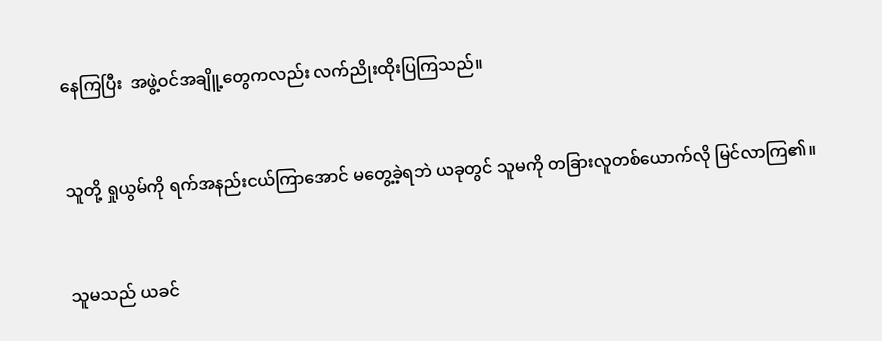နေကြပြီး  အဖွဲ့ဝင်အချိူ့တွေကလည်း လက်ညိုးထိုးပြကြသည်။


သူတို့ ရှုယွမ်ကို ရက်အနည်းငယ်ကြာအောင် မတွေ့ခဲ့ရဘဲ ယခုတွင် သူမကို တခြားလူတစ်ယောက်လို မြင်လာကြ၏။


သူမသည် ယခင်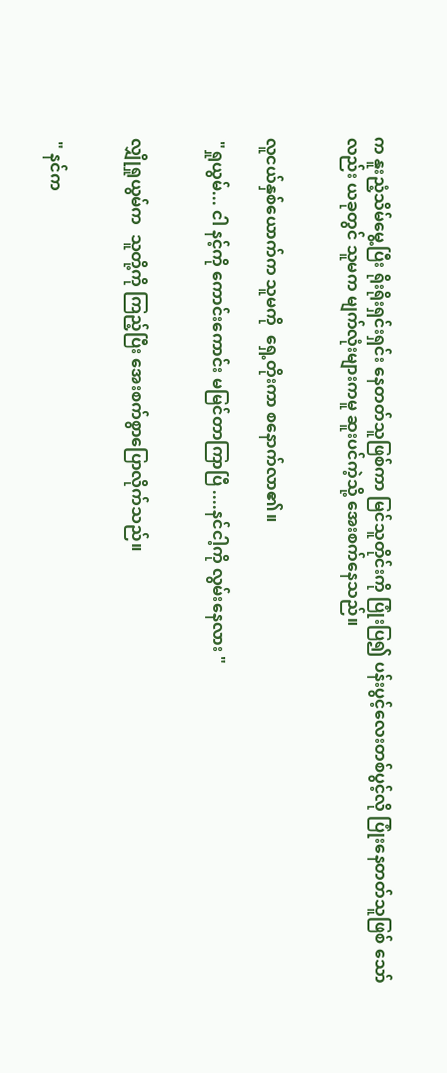က နူးညံ့သိမ်မွေ့ပြီး ရိုးရိုးရှင်းရှင်း နေတတ်သူဖြစ်ကာ မြင်သူတိုင်းကို ပြုံးပြ၍ ပန်းပွင့်လေးတစ်ပွင့်လို ပြုံးနေတတ်သူဖြစ် သော်လည်း ယခုတွင် သူမက မျက်လုံးများကမူ ဆူးပင်ကဲ့သို့ အေးစက်နေသည်။


လူငယ်နှစ်ယောက်က သူမကို  ရှေ့တိုးကာ စနောက်လာ၏။

 "ရှုယွမ်... ငါ နင့်ကို ကောင်းကောင်း မမြင်တာကြာပြီ ....နင်ငါ့ကို လွမ်းနေလား "


လျှိုရှုယွမ်က  သူတို့ကို ကြည့်ပြီး အေးစက်စွာပြောလိုက်သည်။


 " နင်က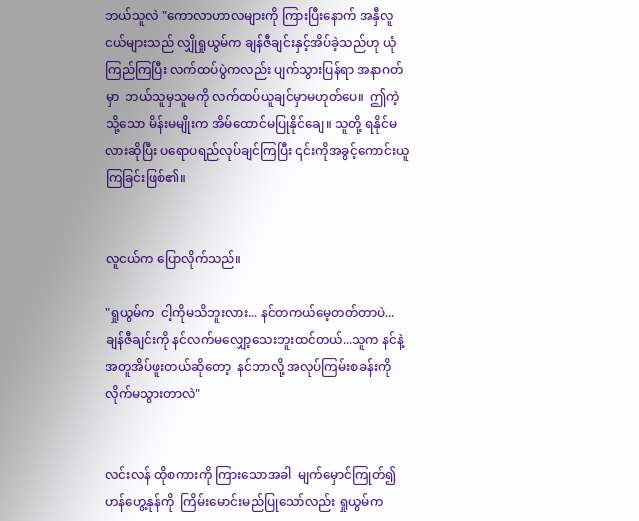ဘယ်သူလဲ "ကောလာဟာလများကို ကြားပြီးနောက် အနှီလူငယ်များသည် လျှိုရှုယွမ်က ချန်ဇီချင်းနှင့်အိပ်ခဲ့သည်ဟု ယုံကြည်ကြပြီး လက်ထပ်ပွဲကလည်း ပျက်သွားပြန်ရာ အနာဂတ်မှာ  ဘယ်သူမှသူမကို လက်ထပ်ယူချင်မှာမဟုတ်ပေ။  ဤကဲ့သို့သော မိန်းမမျိုးက အိမ်ထောင်မပြုနိုင်ချေ။ သူတို့ ရနိုင်မလားဆိုပြီး ပရောပရည်လုပ်ချင်ကြပြီး ၎င်းကိုအခွင့်ကောင်းယူကြခြင်းဖြစ်၏။


လူငယ်က ပြောလိုက်သည်။

"ရှုယွမ်က  ငါ့ကိုမသိဘူးလား... နင်တကယ်မေ့တတ်တာပဲ... ချန်ဇီချင်းကို နင်လက်မလျှော့သေးဘူးထင်တယ်...သူက နင်နဲ့ အတူအိပ်ဖူးတယ်ဆိုတော့  နင်ဘာလို့ အလုပ်ကြမ်းစခန်းကို လိုက်မသွားတာလဲ"


လင်းလန် ထိုစကားကို ကြားသောအခါ  မျက်မှောင်ကြုတ်၍ ဟန်ဟွေ့နုန်ကို  ကြိမ်းမောင်းမည်ပြုသော်လည်း ရှုယွမ်က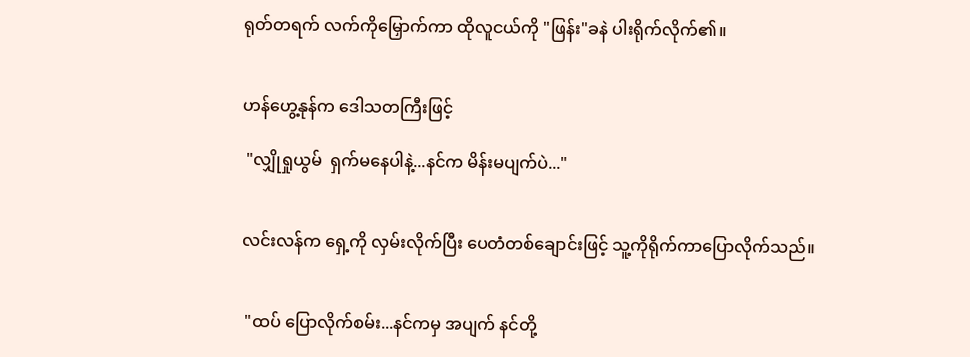ရုတ်တရက် လက်ကိုမြှောက်ကာ ထိုလူငယ်ကို "ဖြန်း"ခနဲ ပါးရိုက်လိုက်၏။


ဟန်ဟွေ့နုန်က ဒေါသတကြီးဖြင့်

 "လျှိုရှုယွမ်  ရှက်မနေပါနဲ့...နင်က မိန်းမပျက်ပဲ..."


လင်းလန်က ရှေ့ကို လှမ်းလိုက်ပြီး ပေတံတစ်ချောင်းဖြင့် သူ့ကိုရိုက်ကာပြောလိုက်သည်။


 "ထပ် ပြောလိုက်စမ်း...နင်ကမှ အပျက် နင်တို့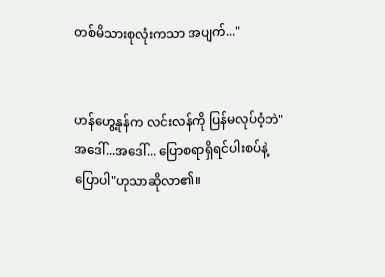တစ်မိသားစုလုံးကသာ အပျက်..."


ဟန်ဟွေ့နုန်က လင်းလန်ကို ပြန်မလုပ်ဝံ့ဘဲ"အဒေါ်...အဒေါ်... ပြောစရာရှိရင်ပါးစပ်နဲ့ပြောပါ"ဟုသာဆိုလာ၏။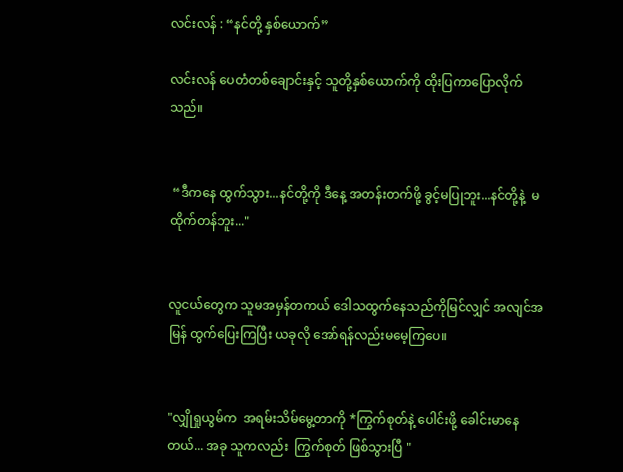လင်းလန် : “နင်တို့ နှစ်ယောက်”

လင်းလန် ပေတံတစ်ချောင်းနှင့် သူတို့နှစ်ယောက်ကို ထိုးပြကာပြောလိုက်သည်။


 “ဒီကနေ ထွက်သွား...နင်တို့ကို ဒီနေ့ အတန်းတက်ဖို့ ခွင့်မပြုဘူး...နင်တို့နဲ့  မထိုက်တန်ဘူး..."


လူငယ်တွေက သူမအမှန်တကယ် ဒေါသထွက်နေသည်ကိုမြင်လျှင် အလျင်အမြန် ထွက်ပြေးကြပြီး ယခုလို အော်ရန်လည်းမမေ့ကြပေ။


"လျှိုရှုယွမ်က  အရမ်းသိမ်မွေ့တာကို *ကြွက်စုတ်နဲ့ ပေါင်းဖို့ ခေါင်းမာနေတယ်... အခု သူကလည်း  ကြွက်စုတ် ဖြစ်သွားပြီ "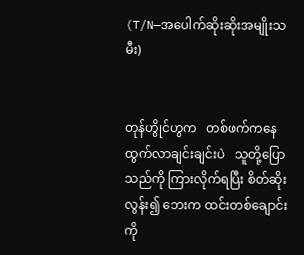(T/N—အပေါက်ဆိုးဆိုးအမျိုးသမီး)


တုန်ဟွိုင်ဟွက   တစ်ဖက်ကနေ ထွက်လာချင်းချင်းပဲ   သူတို့ပြောသည်ကို ကြားလိုက်ရပြီး စိတ်ဆိုးလွန်း၍ ဘေးက ထင်းတစ်ချောင်းကို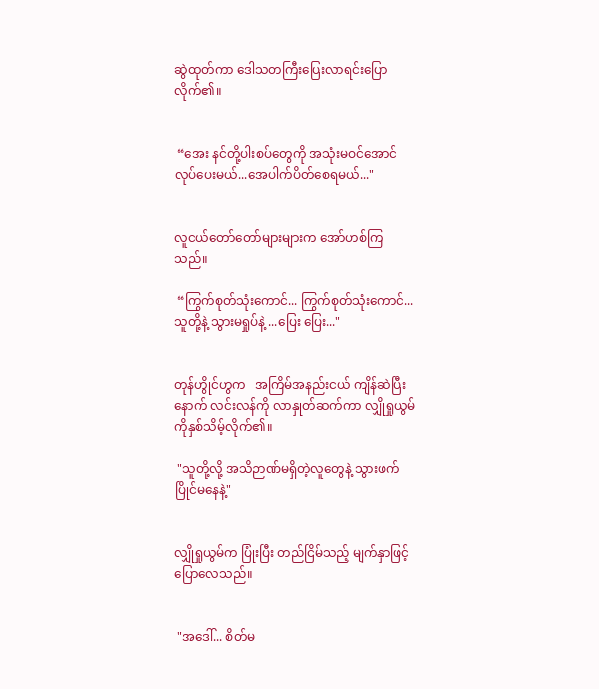ဆွဲထုတ်ကာ ဒေါသတကြီးပြေးလာရင်းပြောလိုက်၏။


 “အေး နင်တို့ပါးစပ်တွေကို အသုံးမဝင်အောင်လုပ်ပေးမယ်...အေပါက်ပိတ်စေရမယ်..."


လူငယ်တော်တော်များများက အော်ဟစ်ကြသည်။

 “ကြွက်စုတ်သုံးကောင်... ကြွက်စုတ်သုံးကောင်... သူတို့နဲ့ သွားမရှုပ်နဲ့ ...ပြေး ပြေး..."


တုန်ဟွိုင်ဟွက   အကြိမ်အနည်းငယ် ကျိန်ဆဲပြီးနောက် လင်းလန်ကို လာနှုတ်ဆက်ကာ လျှိုရှုယွမ်ကိုနှစ်သိမ့်လိုက်၏။

 "သူတို့လို့ အသိဉာဏ်မရှိတဲ့လူတွေနဲ့ သွားဖက်ပြိုင်မနေနဲ့"


လျှိုရှုယွမ်က ပြုံးပြီး တည်ငြိမ်သည့် မျက်နှာဖြင့် ပြောလေသည်။


 "အဒေါ်... စိတ်မ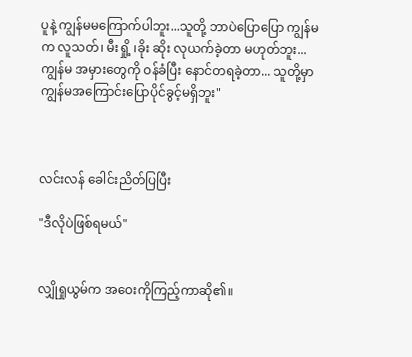ပူနဲ့ ကျွန်မမကြောက်ပါဘူး...သူတို့ ဘာပဲပြောပြော ကျွန်မက လူသတ်၊ မီးရှို့ ၊ခိုး ဆိုး လုယက်ခဲ့တာ မဟုတ်ဘူး...ကျွန်မ အမှားတွေကို ဝန်ခံပြီး နောင်တရခဲ့တာ... သူတို့မှာ ကျွန်မအကြောင်းပြောပိုင်ခွင့်မရှိဘူး"



လင်းလန် ခေါင်းညိတ်ပြပြီး

"ဒီလိုပဲဖြစ်ရမယ်"


လျှိုရှုယွမ်က အဝေးကိုကြည့်ကာဆို၏။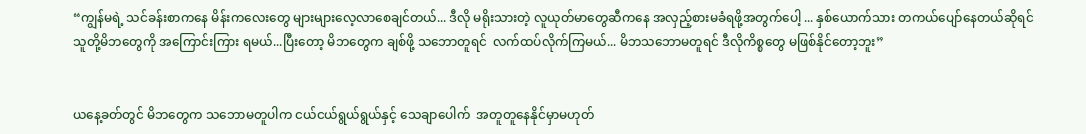“ကျွန်မရဲ့ သင်ခန်းစာကနေ မိန်းကလေးတွေ များများလေ့လာစေချင်တယ်... ဒီလို မရိုးသားတဲ့ လူယုတ်မာတွေဆီကနေ အလှည့်စားမခံရဖို့အတွက်ပေါ့ ... နှစ်ယောက်သား တကယ်ပျော်နေတယ်ဆိုရင် သူတို့မိဘတွေကို အကြောင်းကြား ရမယ်...ပြီးတော့ မိဘတွေက ချစ်ဖို့ သဘောတူရင်  လက်ထပ်လိုက်ကြမယ်... မိဘသဘောမတူရင် ဒီလိုကိစ္စတွေ မဖြစ်နိုင်တော့ဘူး”


ယနေ့ခတ်တွင် မိဘတွေက သဘောမတူပါက ငယ်ငယ်ရွယ်ရွယ်နှင့် သေချာပေါက်  အတူတူနေနိုင်မှာမဟုတ်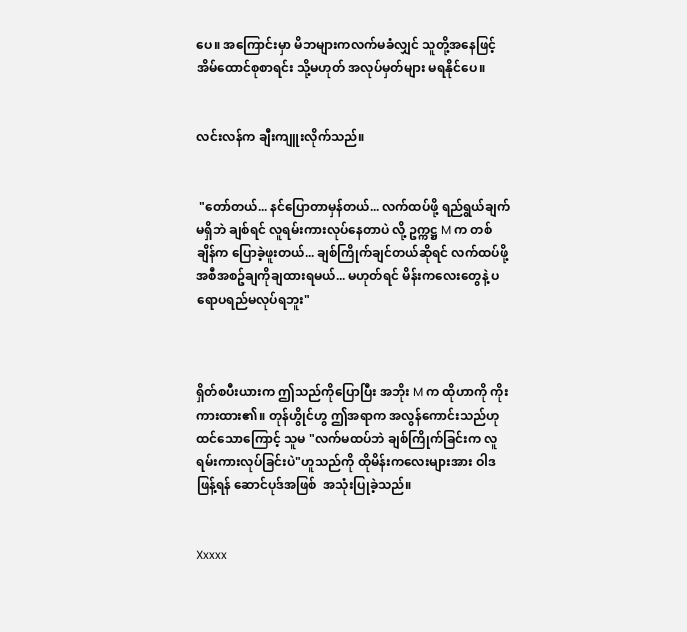ပေ။ အကြောင်းမှာ မိဘများကလက်မခံလျှင် သူတို့အနေဖြင့် အိမ်ထောင်စုစာရင်း သို့မဟုတ် အလုပ်မှတ်များ မရနိုင်ပေ။


လင်းလန်က ချီးကျူးလိုက်သည်။


 "တော်တယ်... နင်ပြောတာမှန်တယ်... လက်ထပ်ဖို့ ရည်ရွယ်ချက်မရှိဘဲ ချစ်ရင် လူရမ်းကားလုပ်နေတာပဲ လို့ ဥက္ကဋ္ဌ M က တစ်ချိန်က ပြောခဲ့ဖူးတယ်... ချစ်ကြိုက်ချင်တယ်ဆိုရင် လက်ထပ်ဖို့အစီအစဥ်ချကိုချထားရမယ်... မဟုတ်ရင် မိန်းကလေးတွေနဲ့ ပရောပရည်မလုပ်ရဘူး"



ရှိတ်စပီးယားက ဤသည်ကိုပြောပြီး အဘိုး M က ထိုဟာကို ကိုးကားထား၏။ တုန်ဟွိုင်ဟွ ဤအရာက အလွန်ကောင်းသည်ဟု ထင်သောကြောင့် သူမ "လက်မထပ်ဘဲ ချစ်ကြိုက်ခြင်းက လူရမ်းကားလုပ်ခြင်းပဲ"ဟူသည်ကို ထိုမိန်းကလေးများအား ဝါဒဖြန့်ရန် ဆောင်ပုဒ်အဖြစ်  အသုံးပြုခဲ့သည်။


Xxxxx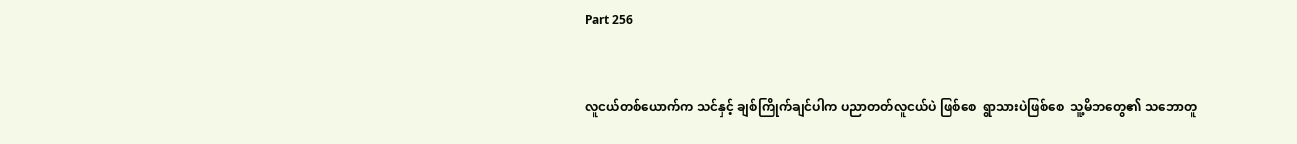Part 256


လူငယ်တစ်ယောက်က သင်နှင့် ချစ်ကြိုက်ချင်ပါက ပညာတတ်လူငယ်ပဲ ဖြစ်စေ  ရွာသားပဲဖြစ်စေ  သူ့မိဘတွေ၏ သဘောတူ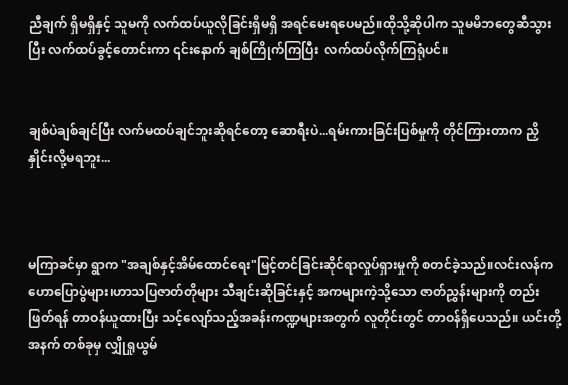ညီချက် ရှိမရှိနှင့် သူမကို လက်ထပ်ယူလိုခြင်းရှိမရှိ အရင်မေးရပေမည်။ထိုသို့ဆိုပါက သူမမိဘတွေဆီသွားပြီး လက်ထပ်ခွင့်တောင်းကာ ၎င်းနောက် ချစ်ကြိုက်ကြပြီး  လက်ထပ်လိုက်ကြရုံပင်။


ချစ်ပဲချစ်ချင်ပြီး လက်မထပ်ချင်ဘူးဆိုရင်တော့ ဆောရီးပဲ...ရမ်းကားခြင်းပြစ်မှုကို တိုင်ကြားတာက ညှိနှိုင်းလို့မရဘူး...



မကြာခင်မှာ ရွာက "အချစ်နှင့်အိမ်ထောင်ရေး"မြင့်တင်ခြင်းဆိုင်ရာလှုပ်ရှားမှုကို စတင်ခဲ့သည်။လင်းလန်က  ဟောပြောပွဲများ၊ဟာသပြဇာတ်တိုများ သီချင်းဆိုခြင်းနှင့် အကများကဲ့သို့သော ဇာတ်ညွှန်းများကို တည်းဖြတ်ရန် တာဝန်ယူထားပြီး သင့်လျော်သည့်အခန်းကဏ္ဍများအတွက် လူတိုင်းတွင် တာဝန်ရှိပေသည်။ ယင်းတို့အနက် တစ်ခုမှ လျှိုရှုယွမ်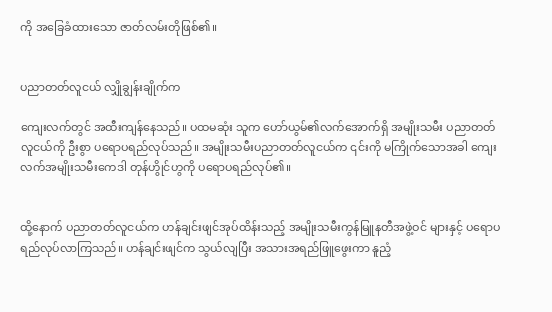ကို အခြေခံထားသော ဇာတ်လမ်းတိုဖြစ်၏။


ပညာတတ်လူငယ် လျှိုချွန်းချိုက်က

ကျေးလက်တွင် အထီးကျန်နေသည်။ ပထမဆုံး သူက ဟော်ယွမ်၏လက်အောက်ရှိ အမျိုးသမီး ပညာတတ်လူငယ်ကို ဦးစွာ ပရောပရည်လုပ်သည်။ အမျိုးသမီးပညာတတ်လူငယ်က ၎င်းကို မကြိုက်သောအခါ ကျေးလက်အမျိုးသမီးကေဒါ တုန်ဟွိုင်ဟွကို ပရောပရည်လုပ်၏။


ထို့နောက် ပညာတတ်လူငယ်က ဟန်ချင်းဖျင်အုပ်ထိန်းသည့် အမျိုးသမီးကွန်မြူနတီအဖွဲ့ဝင် များနှင့် ပရောပရည်လုပ်လာကြသည်။ ဟန်ချင်းဖျင်က သွယ်လျပြီး အသားအရည်ဖြူဖွေးကာ နူညံ့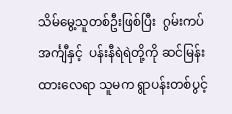သိမ်မွေ့သူတစ်ဦးဖြစ်ပြီး  ဂွမ်းကပ်အင်္ကျီနှင့်  ပန်းနီရဲရဲတို့ကို ဆင်မြန်းထားလေရာ သူမက ရွာပန်းတစ်ပွင့်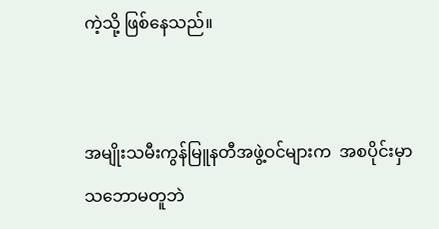ကဲ့သို့ ဖြစ်နေသည်။


အမျိုးသမီးကွန်မြူနတီအဖွဲ့ဝင်များက  အစပိုင်းမှာ သဘောမတူဘဲ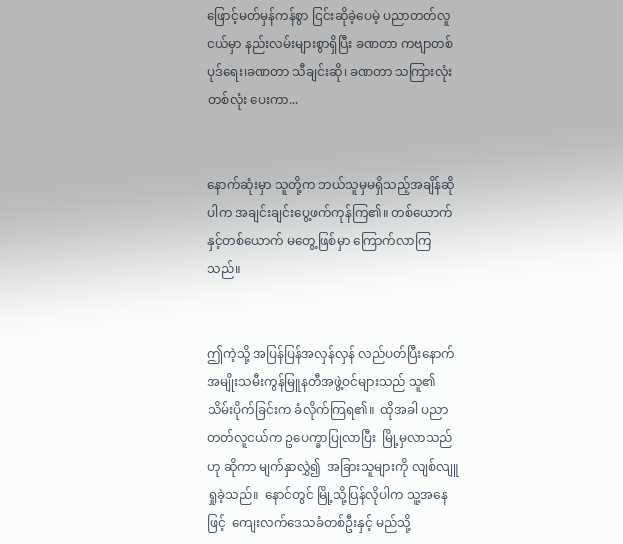ဖြောင့်မတ်မှန်ကန်စွာ ငြင်းဆိုခဲ့ပေမဲ့ ပညာတတ်လူငယ်မှာ နည်းလမ်းများစွာရှိပြီး ခဏတာ ကဗျာတစ်ပုဒ်ရေး၊ခဏတာ သီချင်းဆို၊ ခဏတာ သကြားလုံးတစ်လုံး ပေးကာ...


နောက်ဆုံးမှာ သူတို့က ဘယ်သူမှမရှိသည့်အချိန်ဆိုပါက အချင်းချင်းပွေ့ဖက်ကုန်ကြ၏။ တစ်ယောက်နှင့်တစ်ယောက် မတွေ့ဖြစ်မှာ ကြောက်လာကြသည်။


ဤကဲ့သို့ အပြန်ပြန်အလှန်လှန် လည်ပတ်ပြီးနောက် အမျိုးသမီးကွန်မြူနတီအဖွဲ့ဝင်များသည် သူ၏ သိမ်းပိုက်ခြင်းက ခံလိုက်ကြရ၏။  ထိုအခါ ပညာတတ်လူငယ်က ဥပေက္ခာပြုလာပြီး  မြို့မှလာသည်ဟု ဆိုကာ မျက်နှာလွှဲ၍  အခြားသူများကို လျစ်လျူရှုခဲ့သည်။  နောင်တွင် မြို့သို့ပြန်လိုပါက သူ့အနေဖြင့်  ကျေးလက်ဒေသခံတစ်ဦးနှင့် မည်သို့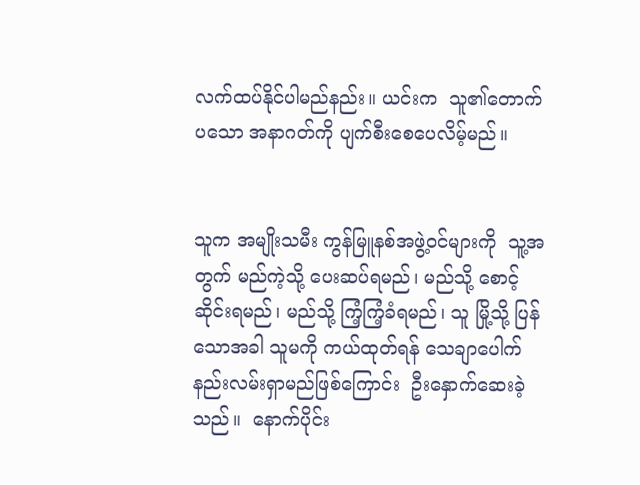လက်ထပ်နိုင်ပါမည်နည်း။ ယင်းက  သူ၏တောက်ပသော အနာဂတ်ကို ပျက်စီးစေပေလိမ့်မည်။


သူက အမျိုးသမီး ကွန်မြူနစ်အဖွဲ့ဝင်များကို  သူ့အတွက် မည်ကဲ့သို့ ပေးဆပ်ရမည်၊ မည်သို့ စောင့်ဆိုင်းရမည်၊ မည်သို့ ကြံ့ကြံ့ခံရမည်၊ သူ မြို့သို့ ပြန်သောအခါ သူမကို ကယ်ထုတ်ရန် သေချာပေါက်  နည်းလမ်းရှာမည်ဖြစ်ကြောင်း  ဦးနှောက်ဆေးခဲ့သည်။  နောက်ပိုင်း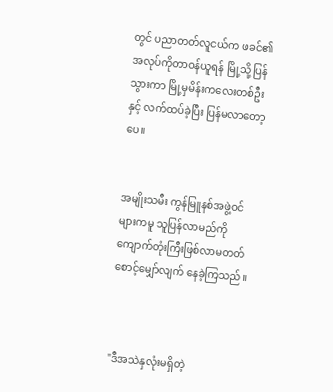တွင် ပညာတတ်လူငယ်က ဖခင်၏အလုပ်ကိုတာဝန်ယူရန် မြို့သို့ပြန်သွားကာ မြို့မှမိန်းကလေးတစ်ဦးနှင့် လက်ထပ်ခဲ့ပြီး ပြန်မလာတော့ပေ။


အမျိုးသမီး ကွန်မြူနစ်အဖွဲ့ဝင်များကမူ သူပြန်လာမည်ကို  ကျောက်တုံးကြီးဖြစ်လာမတတ် စောင့်မျှော်လျက် နေခဲ့ကြသည်။



"ဒီအသဲနှလုံးမရှိတဲ့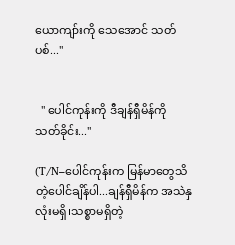ယောကျာ်းကို သေအောင် သတ်ပစ်..."


  " ပေါင်ကုန်းကို ဒီချန်ရှီမိန်ကို သတ်ခိုင်း..."

(T/N–ပေါင်ကုန်းက မြန်မာတွေသိတဲ့ပေါင်ချိန်ပါ...ချန်ရှီမိန်က အသဲနှလုံးမရှိ၊သစ္စာမရှိတဲ့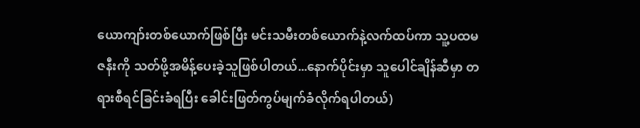ယောကျာ်းတစ်ယောက်ဖြစ်ပြီး မင်းသမီးတစ်ယောက်နဲ့လက်ထပ်ကာ သူ့ပထမဇနီးကို သတ်ဖို့အမိန့်ပေးခဲ့သူဖြစ်ပါတယ်...နောက်ပိုင်းမှာ သူပေါင်ချိန်ဆီမှာ တရားစီရင်ခြင်းခံရပြီး ခေါင်းဖြတ်ကွပ်မျက်ခံလိုက်ရပါတယ်)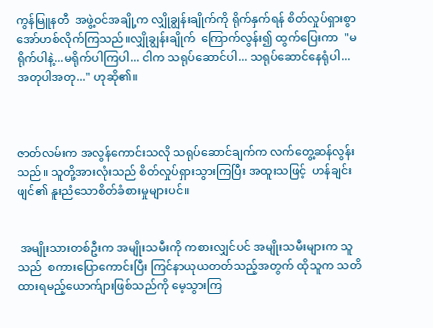ကွန်မြူနတီ  အဖွဲ့ဝင်အချို့က လျှိုချွန်းချိုက်ကို ရိုက်နှက်ရန် စိတ်လှုပ်ရှားစွာ အော်ဟစ်လိုက်ကြသည်။လျှိုချွန်းချိုက်  ကြောက်လွန်း၍ ထွက်ပြေးကာ  "မရိုက်ပါနဲ့...မရိုက်ပါကြပါ... ငါက သရုပ်ဆောင်ပါ... သရုပ်ဆောင်နေရုံပါ... အတုပါအတု..." ဟုဆို၏။



ဇာတ်လမ်းက အလွန်ကောင်းသလို သရုပ်ဆောင်ချက်က လက်တွေ့ဆန်လွန်းသည်။ သူတို့အားလုံးသည် စိတ်လှုပ်ရှားသွားကြပြီး အထူးသဖြင့်  ဟန်ချင်းဖျင်၏ နူးညံသောစိတ်ခံစားမှုများပင်။


 အမျိုးသားတစ်ဦးက အမျိုးသမီးကို ကစားလျှင်ပင် အမျိုးသမီးများက သူသည်  စကားပြောကောင်းပြီး ကြင်နာယုယတတ်သည့်အတွက် ထိုသူက သတိထားရမည့်ယောက်ျားဖြစ်သည်ကို မေ့သွားကြ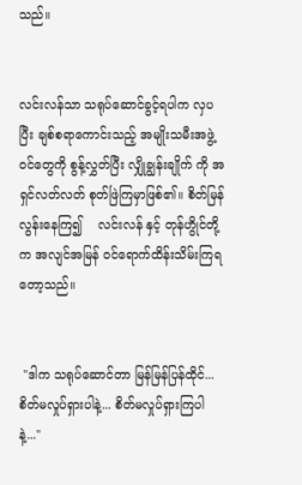သည်။


လင်းလန်သာ သရုပ်ဆောင်ခွင့်ရပါက လှပပြီး ချစ်စရာကောင်းသည့် အမျိုးသမီးအဖွဲ့ဝင်တွေကို စွန့်လွှတ်ပြီး လျှိုချွန်းချိုက် ကို အရှင်လတ်လတ် စုတ်ဖြဲကြမှာဖြစ်၏။ စိတ်မြန်လွန်းနေကြ၍    လင်းလန် နှင့် တုန်ဟွိုင်တို့က အလျင်အမြန် ဝင်ရောက်ထိန်းသိမ်းကြရတော့သည်။


 "ဒါက သရုပ်ဆောင်တာ မြန်မြန်ပြန်ထိုင်...စိတ်မလှုပ်ရှားပါနဲ့... စိတ်မလှုပ်ရှားကြပါနဲ့..."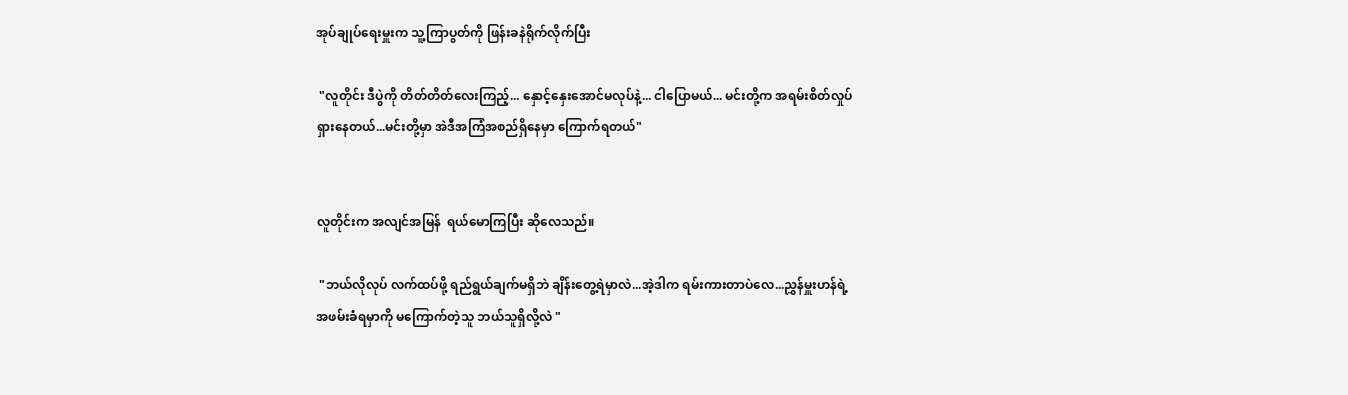အုပ်ချုပ်ရေးမှူးက သူ့ကြာပွတ်ကို ဖြန်းခနဲရိုက်လိုက်ပြီး

 "လူတိုင်း ဒီပွဲကို တိတ်တိတ်လေးကြည့်... နှောင့်နှေးအောင်မလုပ်နဲ့... ငါပြောမယ်... မင်းတို့က အရမ်းစိတ်လှုပ်ရှားနေတယ်...မင်းတို့မှာ အဲဒီအကြံအစည်ရှိနေမှာ ကြောက်ရတယ်"


လူတိုင်းက အလျင်အမြန်  ရယ်မောကြပြီး ဆိုလေသည်။

 "ဘယ်လိုလုပ် လက်ထပ်ဖို့ ရည်ရွယ်ချက်မရှိဘဲ ချိန်းတွေ့ရဲမှာလဲ...အဲ့ဒါက ရမ်းကားတာပဲလေ...ညွှန်မှူးဟန်ရဲ့ အဖမ်းခံရမှာကို မကြောက်တဲ့သူ ဘယ်သူရှိလို့လဲ "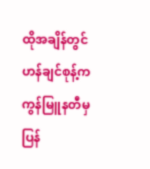ထိုအချိန်တွင် ဟန်ချင်စုန့်က ကွန်မြူနတီမှ ပြန်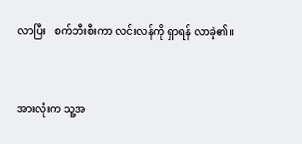လာပြီး   စက်ဘီးစီးကာ လင်းလန်ကို ရှာရန် လာခဲ့၏။


အားလုံးက သူ့အ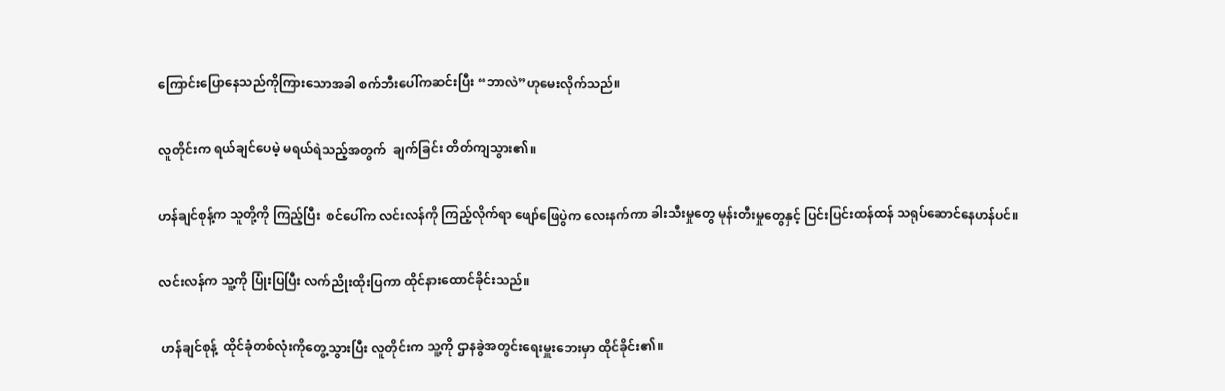ကြောင်းပြောနေသည်ကိုကြားသောအခါ စက်ဘီးပေါ်ကဆင်းပြီး “ဘာလဲ”ဟုမေးလိုက်သည်။


လူတိုင်းက ရယ်ချင်ပေမဲ့ မရယ်ရဲသည့်အတွက်  ချက်ခြင်း တိတ်ကျသွား၏။


ဟန်ချင်စုန့်က သူတို့ကို ကြည့်ပြီး  စင်ပေါ်က လင်းလန်ကို ကြည့်လိုက်ရာ ဖျော်ဖြေပွဲက လေးနက်ကာ ခါးသီးမှုတွေ မုန်းတီးမှုတွေနှင့် ပြင်းပြင်းထန်ထန် သရုပ်ဆောင်နေဟန်ပင်။


လင်းလန်က သူ့ကို ပြုံးပြပြီး လက်ညိုးထိုးပြကာ ထိုင်နားထောင်ခိုင်းသည်။


 ဟန်ချင်စုန့်  ထိုင်ခုံတစ်လုံးကိုတွေ့သွားပြီး လူတိုင်းက သူ့ကို ဌာနခွဲအတွင်းရေးမှူးဘေးမှာ ထိုင်ခိုင်း၏။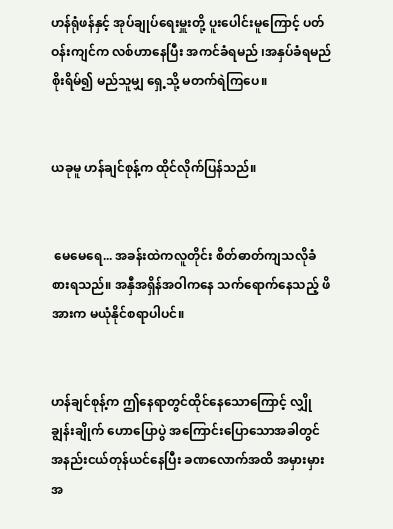ဟန်ရုံဖန်နှင့် အုပ်ချုပ်ရေးမှူးတို့ ပူးပေါင်းမူကြောင့် ပတ်ဝန်းကျင်က လစ်ဟာနေပြီး အကင်ခံရမည် ၊အနှပ်ခံရမည် စိုးရိမ်၍ မည်သူမျှ ရှေ့သို့ မတက်ရဲကြပေ။


ယခုမူ ဟန်ချင်စုန့်က ထိုင်လိုက်ပြန်သည်။


 မေမေရေ... အခန်းထဲကလူတိုင်း စိတ်ဓာတ်ကျသလိုခံစားရသည်။ အနှီအရှိန်အဝါကနေ သက်ရောက်နေသည့် ဖိအားက မယုံနိုင်စရာပါပင်။


ဟန်ချင်စုန့်က ဤနေရာတွင်ထိုင်နေသောကြောင့် လျှိုချွန်းချိုက် ဟောပြောပွဲ အကြောင်းပြောသောအခါတွင် အနည်းငယ်တုန်ယင်နေပြီး ခဏလောက်အထိ အမှားမှားအ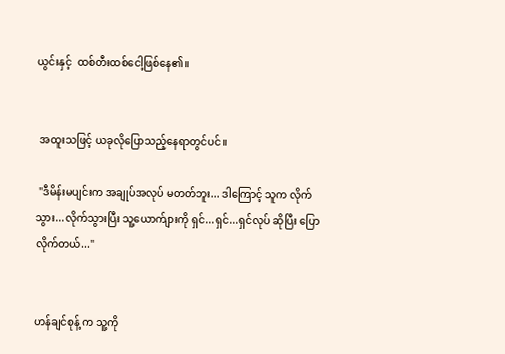ယွင်းနှင့်  ထစ်တီးထစ်ငေါ့ဖြစ်နေ၏။


 အထူးသဖြင့် ယခုလိုပြောသည့်နေရာတွင်ပင်။

 "ဒီမိန်းမပျင်းက အချုပ်အလုပ် မတတ်ဘူး... ဒါကြောင့် သူက လိုက်သွား...လိုက်သွားပြီး သူ့ယောက်ျားကို ရှင်...ရှင်...ရှင်လုပ် ဆိုပြီး ပြောလိုက်တယ်..."


ဟန်ချင်စုန့် က သူ့ကို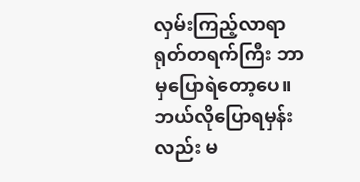လှမ်းကြည့်လာရာ ရုတ်တရက်ကြီး ဘာမှပြောရဲတော့ပေ။ဘယ်လိုပြောရမှန်းလည်း မ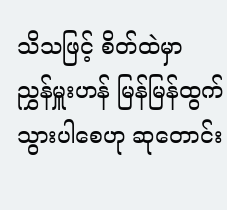သိသဖြင့် စိတ်ထဲမှာ  ညွှန်မှူးဟန် မြန်မြန်ထွက်သွားပါစေဟု ဆုတောင်း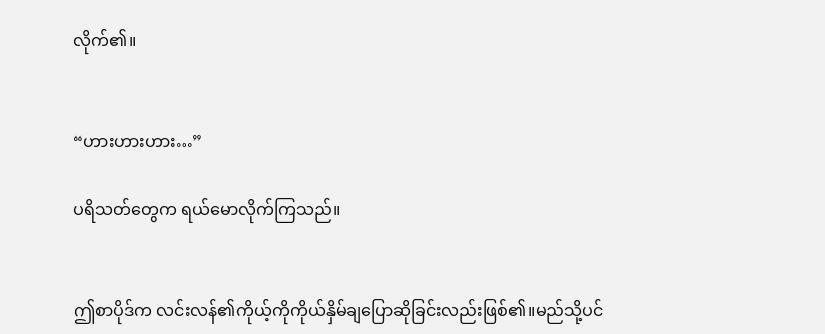လိုက်၏။


“ဟားဟားဟား…”

ပရိသတ်တွေက ရယ်မောလိုက်ကြသည်။


ဤစာပိုဒ်က လင်းလန်၏ကိုယ့်ကိုကိုယ်နှိမ်ချပြောဆိုခြင်းလည်းဖြစ်၏။မည်သို့ပင်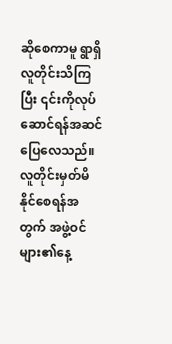ဆိုစေကာမူ ရွာရှိလူတိုင်းသိကြပြီး ၎င်းကိုလုပ်ဆောင်ရန်အဆင်ပြေလေသည်။ လူတိုင်းမှတ်မိနိုင်စေရန်အတွက် အဖွဲ့ဝင်များ၏နေ့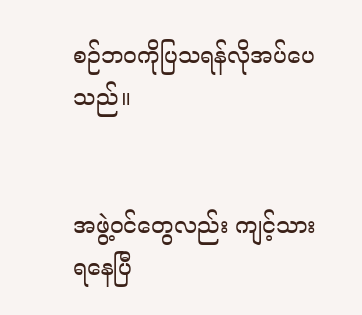စဉ်ဘဝကိုပြသရန်လိုအပ်ပေသည်။


အဖွဲ့ဝင်တွေလည်း ကျင့်သားရနေပြီ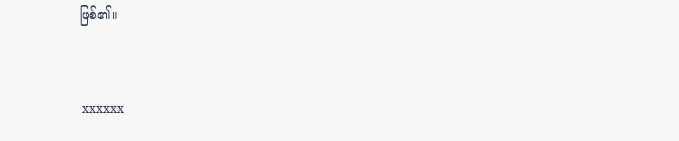ဖြစ်၏။


 xxxxxx